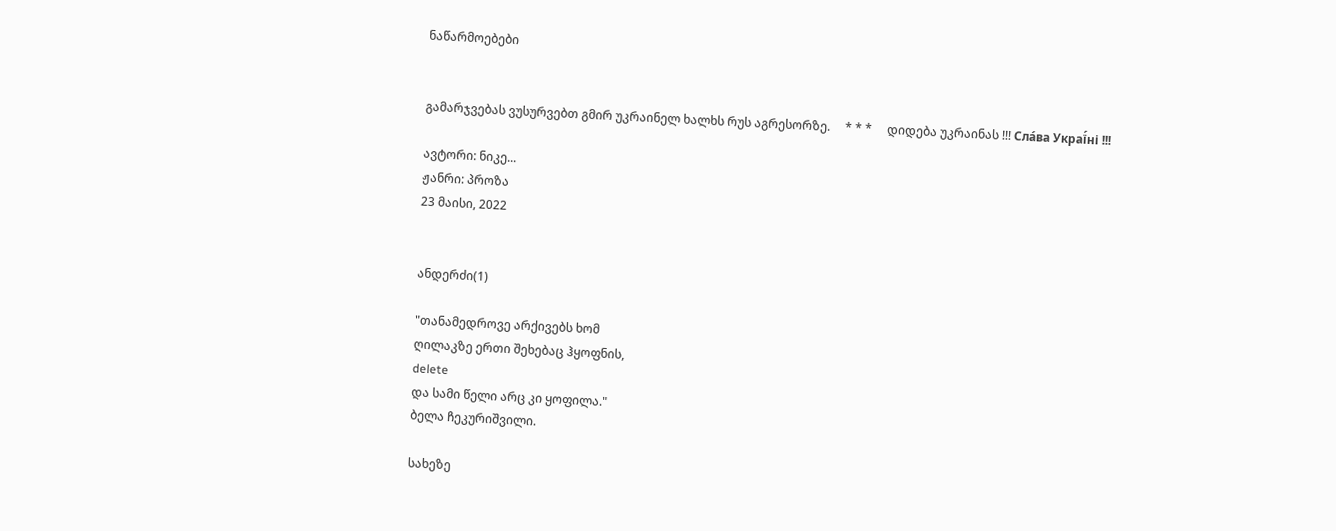ნაწარმოებები


გამარჯვებას ვუსურვებთ გმირ უკრაინელ ხალხს რუს აგრესორზე.     * * *     დიდება უკრაინას !!! Сла́ва Украї́ні !!!

ავტორი: ნიკე...
ჟანრი: პროზა
23 მაისი, 2022


ანდერძი(1)

"თანამედროვე არქივებს ხომ
ღილაკზე ერთი შეხებაც ჰყოფნის,
delete
და სამი წელი არც კი ყოფილა."
ბელა ჩეკურიშვილი.

სახეზე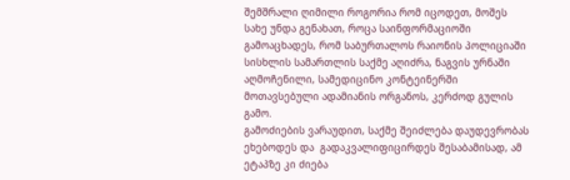შემშრალი ღიმილი როგორია რომ იცოდეთ, მოშეს სახე უნდა გენახათ, როცა საინფორმაციოში გამოაცხადეს, რომ საბურთალოს რაიონის პოლიციაში სისხლის სამართლის საქმე აღიძრა, ნაგვის ურნაში აღმოჩენილი, სამედიცინო კონტეინერში მოთავსებული ადამიანის ორგანოს, კერძოდ გულის გამო.
გამოძიების ვარაუდით, საქმე შეიძლება დაუდევრობას ეხებოდეს და  გადაკვალიფიცირდეს შესაბამისად, ამ ეტაპზე კი ძიება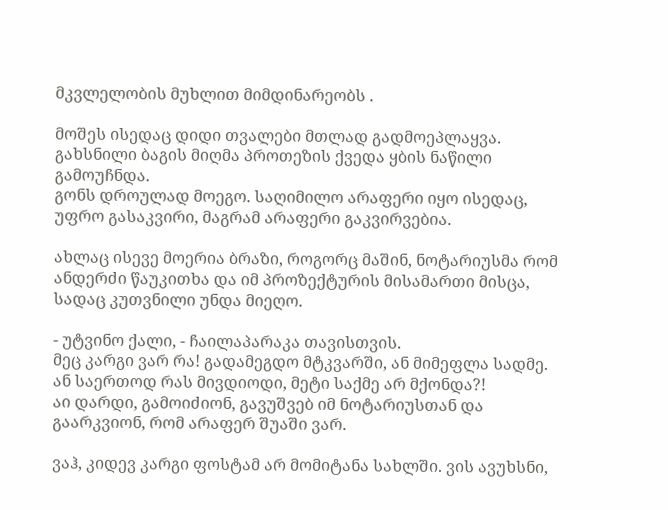მკვლელობის მუხლით მიმდინარეობს .

მოშეს ისედაც დიდი თვალები მთლად გადმოეპლაყვა.
გახსნილი ბაგის მიღმა პროთეზის ქვედა ყბის ნაწილი გამოუჩნდა.
გონს დროულად მოეგო. საღიმილო არაფერი იყო ისედაც, უფრო გასაკვირი, მაგრამ არაფერი გაკვირვებია.

ახლაც ისევე მოერია ბრაზი, როგორც მაშინ, ნოტარიუსმა რომ ანდერძი წაუკითხა და იმ პროზექტურის მისამართი მისცა, სადაც კუთვნილი უნდა მიეღო.

- უტვინო ქალი, - ჩაილაპარაკა თავისთვის.
მეც კარგი ვარ რა! გადამეგდო მტკვარში, ან მიმეფლა სადმე.
ან საერთოდ რას მივდიოდი, მეტი საქმე არ მქონდა?!
აი დარდი, გამოიძიონ, გავუშვებ იმ ნოტარიუსთან და გაარკვიონ, რომ არაფერ შუაში ვარ.

ვაჰ, კიდევ კარგი ფოსტამ არ მომიტანა სახლში. ვის ავუხსნი,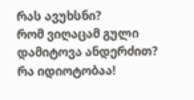რას ავუხსნი?
რომ ვიღაცამ გული დამიტოვა ანდერძით?
რა იდიოტობაა!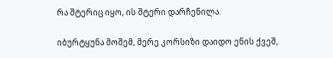რა შტერიც იყო, ის შტერი დარჩენილა.

იბურტყუნა მოშემ, მერე კორსიზი დაიდო ენის ქვეშ,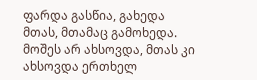ფარდა გასწია, გახედა მთას, მთამაც გამოხედა.
მოშეს არ ახსოვდა, მთას კი  ახსოვდა ერთხელ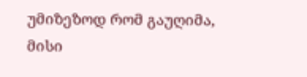უმიზეზოდ რომ გაუღიმა, მისი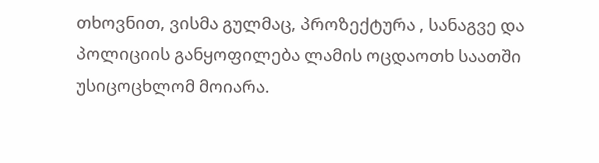თხოვნით, ვისმა გულმაც, პროზექტურა , სანაგვე და პოლიციის განყოფილება ლამის ოცდაოთხ საათში უსიცოცხლომ მოიარა.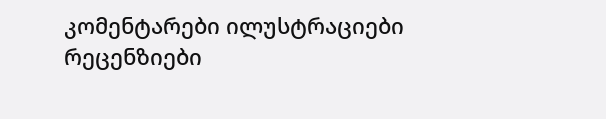კომენტარები ილუსტრაციები რეცენზიები